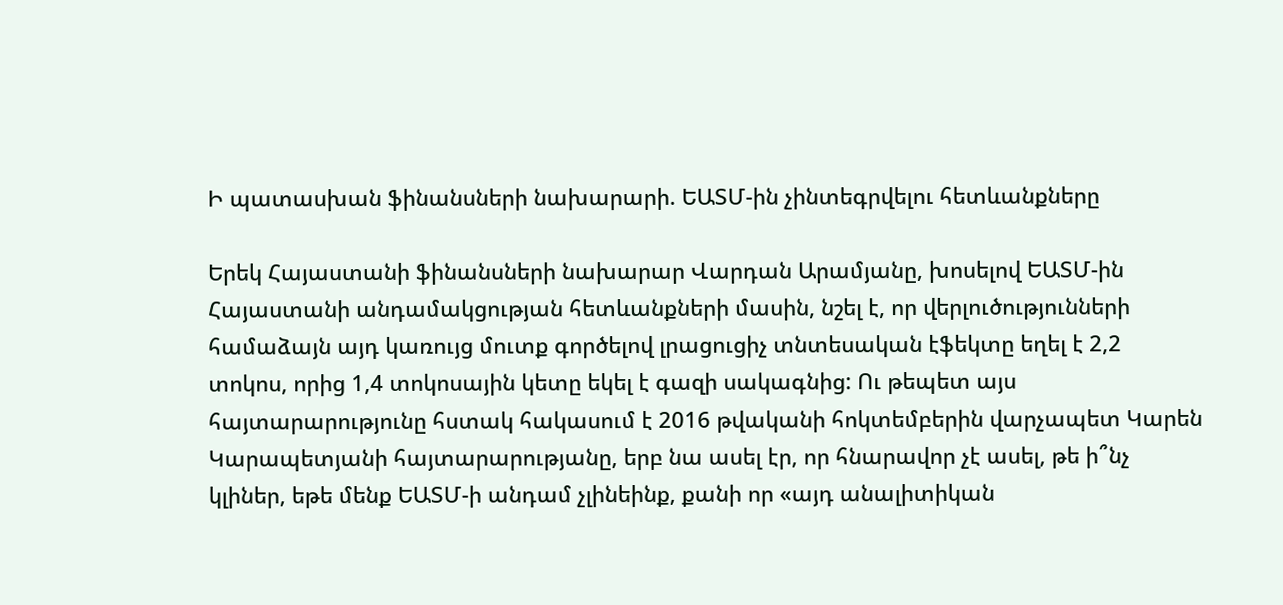Ի պատասխան ֆինանսների նախարարի. ԵԱՏՄ-ին չինտեգրվելու հետևանքները

Երեկ Հայաստանի ֆինանսների նախարար Վարդան Արամյանը, խոսելով ԵԱՏՄ-ին Հայաստանի անդամակցության հետևանքների մասին, նշել է, որ վերլուծությունների համաձայն այդ կառույց մուտք գործելով լրացուցիչ տնտեսական էֆեկտը եղել է 2,2 տոկոս, որից 1,4 տոկոսային կետը եկել է գազի սակագնից: Ու թեպետ այս հայտարարությունը հստակ հակասում է 2016 թվականի հոկտեմբերին վարչապետ Կարեն Կարապետյանի հայտարարությանը, երբ նա ասել էր, որ հնարավոր չէ ասել, թե ի՞նչ կլիներ, եթե մենք ԵԱՏՄ-ի անդամ չլինեինք, քանի որ «այդ անալիտիկան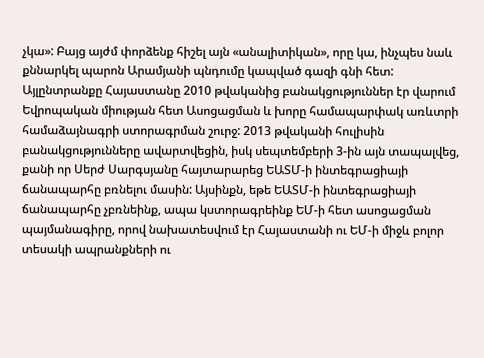չկա»: Բայց այժմ փորձենք հիշել այն «անալիտիկան», որը կա, ինչպես նաև քննարկել պարոն Արամյանի պնդումը կապված գազի գնի հետ: Այլընտրանքը Հայաստանը 2010 թվականից բանակցություններ էր վարում Եվրոպական միության հետ Ասոցացման և խորը համապարփակ առևտրի համաձայնագրի ստորագրման շուրջ: 2013 թվականի հուլիսին բանակցությունները ավարտվեցին, իսկ սեպտեմբերի 3-ին այն տապալվեց, քանի որ Սերժ Սարգսյանը հայտարարեց ԵԱՏՄ-ի ինտեգրացիայի ճանապարհը բռնելու մասին: Այսինքն, եթե ԵԱՏՄ-ի ինտեգրացիայի ճանապարհը չբռնեինք, ապա կստորագրեինք ԵՄ-ի հետ ասոցացման պայմանագիրը, որով նախատեսվում էր Հայաստանի ու ԵՄ-ի միջև բոլոր տեսակի ապրանքների ու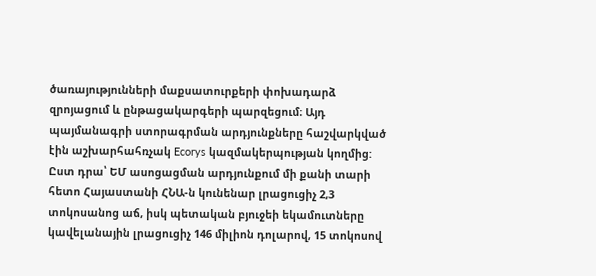ծառայությունների մաքսատուրքերի փոխադարձ զրոյացում և ընթացակարգերի պարզեցում։ Այդ պայմանագրի ստորագրման արդյունքները հաշվարկված էին աշխարհահռչակ Ecorys կազմակերպության կողմից: Ըստ դրա՝ ԵՄ ասոցացման արդյունքում մի քանի տարի հետո Հայաստանի ՀՆԱ-ն կունենար լրացուցիչ 2,3 տոկոսանոց աճ, իսկ պետական բյուջեի եկամուտները կավելանային լրացուցիչ 146 միլիոն դոլարով, 15 տոկոսով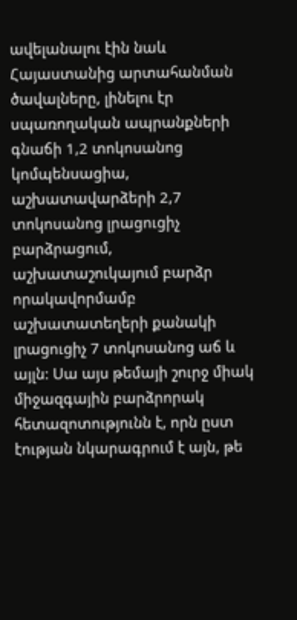ավելանալու էին նաև Հայաստանից արտահանման ծավալները, լինելու էր սպառողական ապրանքների գնաճի 1,2 տոկոսանոց կոմպենսացիա, աշխատավարձերի 2,7 տոկոսանոց լրացուցիչ բարձրացում, աշխատաշուկայում բարձր որակավորմամբ աշխատատեղերի քանակի լրացուցիչ 7 տոկոսանոց աճ և այլն: Սա այս թեմայի շուրջ միակ միջազգային բարձրորակ հետազոտությունն է, որն ըստ էության նկարագրում է այն, թե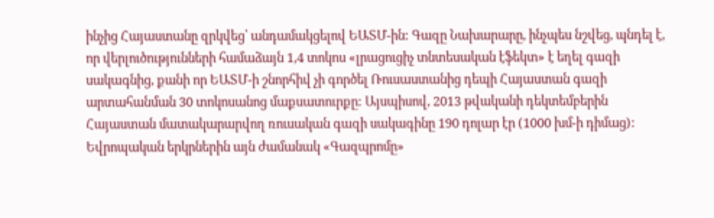ինչից Հայաստանը զրկվեց՝ անդամակցելով ԵԱՏՄ-ին: Գազը Նախարարը, ինչպես նշվեց, պնդել է, որ վերլուծությունների համաձայն 1,4 տոկոս «լրացուցիչ տնտեսական էֆեկտ» է եղել գազի սակագնից, քանի որ ԵԱՏՄ-ի շնորհիվ չի գործել Ռուսաստանից դեպի Հայաստան գազի արտահանման 30 տոկոսանոց մաքսատուրքը: Այսպիսով, 2013 թվականի դեկտեմբերին Հայաստան մատակարարվող ռուսական գազի սակագինը 190 դոլար էր (1000 խմ-ի դիմաց): Եվրոպական երկրներին այն ժամանակ «Գազպրոմը»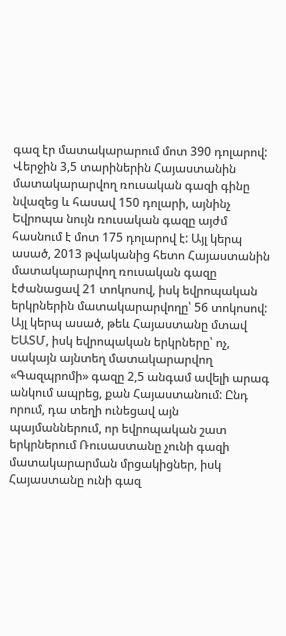գազ էր մատակարարում մոտ 390 դոլարով: Վերջին 3,5 տարիներին Հայաստանին մատակարարվող ռուսական գազի գինը նվազեց և հասավ 150 դոլարի, այնինչ Եվրոպա նույն ռուսական գազը այժմ հասնում է մոտ 175 դոլարով է: Այլ կերպ ասած, 2013 թվականից հետո Հայաստանին մատակարարվող ռուսական գազը էժանացավ 21 տոկոսով, իսկ եվրոպական երկրներին մատակարարվողը՝ 56 տոկոսով: Այլ կերպ ասած, թեև Հայաստանը մտավ ԵԱՏՄ, իսկ եվրոպական երկրները՝ ոչ, սակայն այնտեղ մատակարարվող «Գազպրոմի» գազը 2,5 անգամ ավելի արագ անկում ապրեց, քան Հայաստանում: Ընդ որում, դա տեղի ունեցավ այն պայմաններում, որ եվրոպական շատ երկրներում Ռուսաստանը չունի գազի մատակարարման մրցակիցներ, իսկ Հայաստանը ունի գազ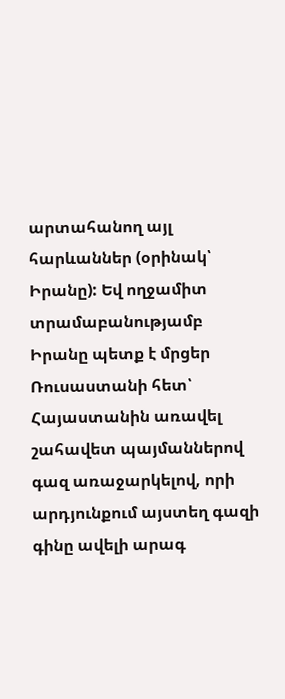արտահանող այլ հարևաններ (օրինակ՝ Իրանը): Եվ ողջամիտ տրամաբանությամբ Իրանը պետք է մրցեր Ռուսաստանի հետ՝ Հայաստանին առավել շահավետ պայմաններով գազ առաջարկելով, որի արդյունքում այստեղ գազի գինը ավելի արագ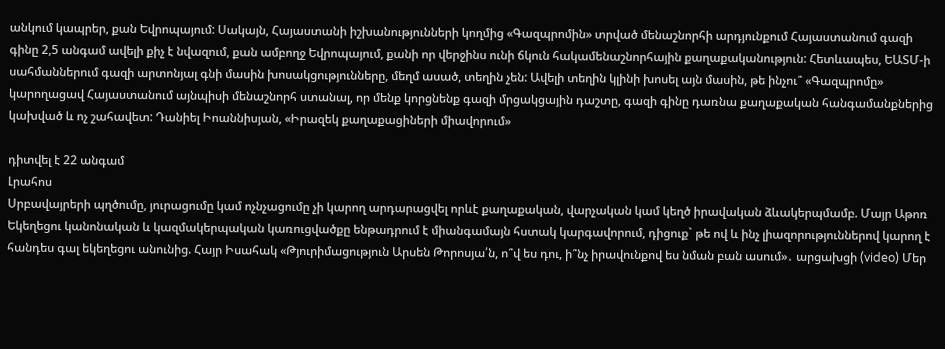անկում կապրեր, քան Եվրոպայում: Սակայն, Հայաստանի իշխանությունների կողմից «Գազպրոմին» տրված մենաշնորհի արդյունքում Հայաստանում գազի գինը 2,5 անգամ ավելի քիչ է նվազում, քան ամբողջ Եվրոպայում, քանի որ վերջինս ունի ճկուն հակամենաշնորհային քաղաքականություն: Հետևապես, ԵԱՏՄ-ի սահմաններում գազի արտոնյալ գնի մասին խոսակցությունները, մեղմ ասած, տեղին չեն: Ավելի տեղին կլինի խոսել այն մասին, թե ինչու՞ «Գազպրոմը» կարողացավ Հայաստանում այնպիսի մենաշնորհ ստանալ, որ մենք կորցնենք գազի մրցակցային դաշտը, գազի գինը դառնա քաղաքական հանգամանքներից կախված և ոչ շահավետ: Դանիել Իոաննիսյան, «Իրազեկ քաղաքացիների միավորում»

դիտվել է 22 անգամ
Լրահոս
Սրբավայրերի պղծումը, յուրացումը կամ ոչնչացումը չի կարող արդարացվել որևէ քաղաքական, վարչական կամ կեղծ իրավական ձևակերպմամբ. Մայր Աթոռ Եկեղեցու կանոնական և կազմակերպական կառուցվածքը ենթադրում է միանգամայն հստակ կարգավորում, դիցուք` թե ով և ինչ լիազորություններով կարող է հանդես գալ եկեղեցու անունից. Հայր Իսահակ «Թյուրիմացություն Արսեն Թորոսյա՛ն, ո՞վ ես դու, ի՞նչ իրավունքով ես նման բան ասում»․ արցախցի (video) Մեր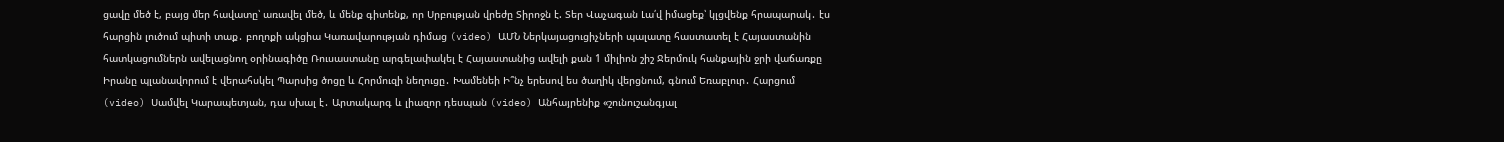ցավը մեծ է, բայց մեր հավատը՝ առավել մեծ, և մենք գիտենք, որ Սրբության վրեժը Տիրոջն է. Տեր Վաչագան Լա՛վ իմացեք՝ կլցվենք հրապարակ․ էս հարցին լուծում պիտի տաք․ բողոքի ակցիա Կառավարության դիմաց (video) ԱՄՆ Ներկայացուցիչների պալատը հաստատել է Հայաստանին հատկացումներն ավելացնող օրինագիծը Ռուսաստանը արգելափակել է Հայաստանից ավելի քան 1 միլիոն շիշ Ջերմուկ հանքային ջրի վաճառքը Իրանը պլանավորում է վերահսկել Պարսից ծոցը և Հորմուզի նեղուցը․ Խամենեի Ի՞նչ երեսով ես ծաղիկ վերցնում, գնում Եռաբլուր․ Հարցում (video) Սամվել Կարապետյան, դա սխալ է․ Արտակարգ և լիազոր դեսպան (video) Անհայրենիք «շունուշանգյալ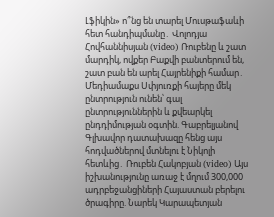Լֆիկին» ո՞նց են տարել Մուսթաֆաևի հետ հանդիպմանը․ Վոլոդյա Հովհաննիսյան (video) Ռուբենը և շատ մարդիկ, ովքեր Բաքվի բանտերում են, շատ բան են արել Հայրենիքի համար․ Մեդիամաքս Սփյուռքի հայերը մեկ ընտրություն ունեն՝ գալ ընտրություններին և քվեարկել ընդդիմության օգտին. Գաբրելյանով Գլխավոր դատախազը հենց այս հոդվածներով մտնելու է Նիկոլի հետևից․ Ռուբեն Հակոբյան (video) Այս իշխանությունը առաջ է մղում 300,000 ադրբեջանցիների Հայաստան բերելու ծրագիրը. Նարեկ Կարապետյան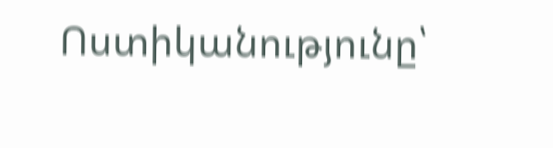Ոստիկանությունը՝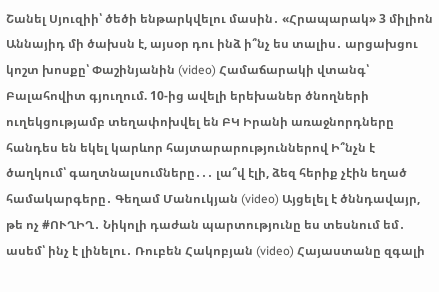Շանել Սյուզիի՝ ծեծի ենթարկվելու մասին․ «Հրապարակ» 3 միլիոն Աննայիդ մի ծախսն է, այսօր դու ինձ ի՞նչ ես տալիս․ արցախցու կոշտ խոսքը՝ Փաշինյանին (video) Համաճարակի վտանգ՝ Բալահովիտ գյուղում. 10-ից ավելի երեխաներ ծնողների ուղեկցությամբ տեղափոխվել են ԲԿ Իրանի առաջնորդները հանդես են եկել կարևոր հայտարարություններով Ի՞նչն է ծաղկում՝ գաղտնալսումները․․․ լա՞վ էլի, ձեզ հերիք չէին եղած համակարգերը․ Գեղամ Մանուկյան (video) Այցելել է ծննդավայր, թե ոչ #ՈՒՂԻՂ․ Նիկոլի դաժան պարտությունը ես տեսնում եմ․ ասեմ՝ ինչ է լինելու․ Ռուբեն Հակոբյան (video) Հայաստանը զգալի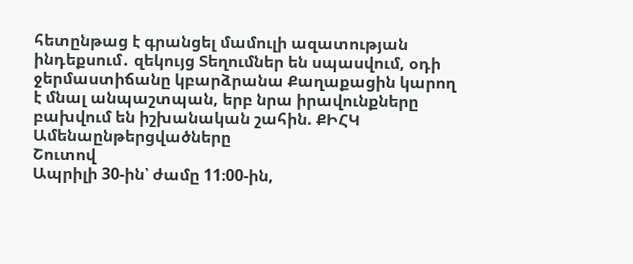հետընթաց է գրանցել մամուլի ազատության ինդեքսում․ զեկույց Տեղումներ են սպասվում, օդի ջերմաստիճանը կբարձրանա Քաղաքացին կարող է մնալ անպաշտպան, երբ նրա իրավունքները բախվում են իշխանական շահին. ՔԻՀԿ
Ամենաընթերցվածները
Շուտով
Ապրիլի 30-ին՝ ժամը 11։00-ին,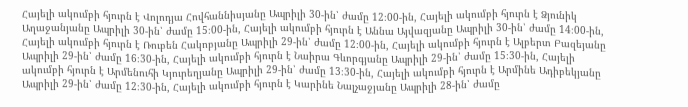Հայելի ակումբի հյուրն է Վոլոդյա Հովհաննիսյանը Ապրիլի 30-ին՝ ժամը 12։00-ին, Հայելի ակումբի հյուրն է Ձյունիկ Աղաջանյանը Ապրիլի 30-ին՝ ժամը 15։00-ին, Հայելի ակումբի հյուրն է Աննա Այվազյանը Ապրիլի 30-ին՝ ժամը 14։00-ին, Հայելի ակումբի հյուրն է Ռուբեն Հակոբյանը Ապրիլի 29-ին՝ ժամը 12։00-ին, Հայելի ակումբի հյուրն է Ալբերտ Բազեյանը Ապրիլի 29-ին՝ ժամը 16։30-ին, Հայելի ակումբի հյուրն է Նաիրա Գևորգյանը Ապրիլի 29-ին՝ ժամը 15։30-ին, Հայելի ակումբի հյուրն է Արմենուհի Կյուրեղյանը Ապրիլի 29-ին՝ ժամը 13։30-ին, Հայելի ակումբի հյուրն է Արմինե Ադիբեկյանը Ապրիլի 29-ին՝ ժամը 12։30-ին, Հայելի ակումբի հյուրն է Կարինե Նալչաջյանը Ապրիլի 28-ին՝ ժամը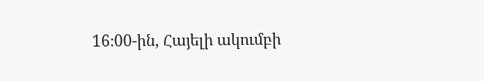16։00-ին, Հայելի ակումբի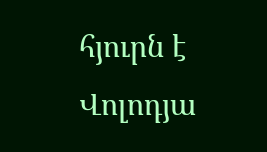հյուրն է Վոլոդյա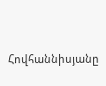Հովհաննիսյանը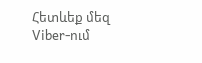Հետևեք մեզ Viber-ում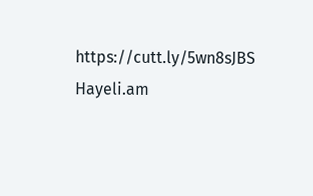https://cutt.ly/5wn8sJBS
Hayeli.am